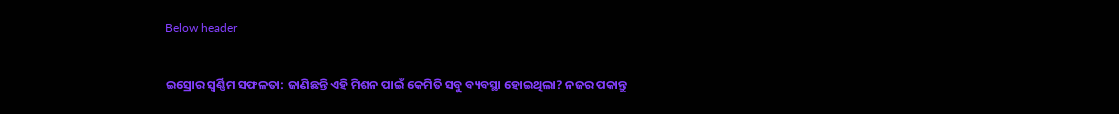Below header

ଇସ୍ରୋର ସ୍ୱର୍ଣ୍ଣିମ ସଫଳତା: ଜାଣିଛନ୍ତି ଏହି ମିଶନ ପାଇଁ କେମିତି ସବୁ ବ୍ୟବସ୍ଥା ହୋଇଥିଲା? ନଜର ପକାନ୍ତୁ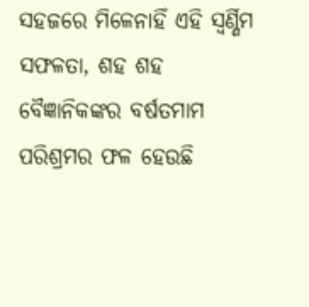ସହଜରେ ମିଳେନାହିଁ ଏହି ସ୍ବର୍ଣ୍ଣିମ ସଫଳତା, ଶହ ଶହ ବୈଜ୍ଞାନିକଙ୍କର ବର୍ଷତମାମ ପରିଶ୍ରମର ଫଳ ହେଉଛି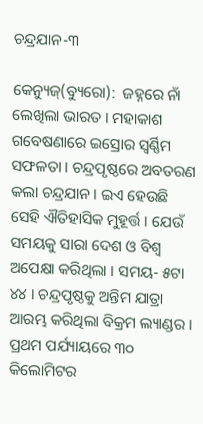ଚନ୍ଦ୍ରଯାନ-୩

କେନ୍ୟୁଜ୍(ବ୍ୟୁରୋ):  ଜହ୍ନରେ ନାଁ ଲେଖିଲା ଭାରତ । ମହାକାଶ ଗବେଷଣାରେ ଇସ୍ରୋର ସ୍ବର୍ଣ୍ଣିମ ସଫଳତା । ଚନ୍ଦ୍ରପୃଷ୍ଠରେ ଅବତରଣ କଲା ଚନ୍ଦ୍ରଯାନ । ଇଏ ହେଉଛି ସେହି ଐତିହାସିକ ମୁହୂର୍ତ୍ତ । ଯେଉଁ ସମୟକୁ ସାରା ଦେଶ ଓ ବିଶ୍ବ ଅପେକ୍ଷା କରିଥିଲା । ସମୟ- ୫ଟା ୪୪ । ଚନ୍ଦ୍ରପୃଷ୍ଠକୁ ଅନ୍ତିମ ଯାତ୍ରା ଆରମ୍ଭ କରିଥିଲା ବିକ୍ରମ ଲ୍ୟାଣ୍ଡର । ପ୍ରଥମ ପର୍ଯ୍ୟାୟରେ ୩୦ କିଲୋମିଟର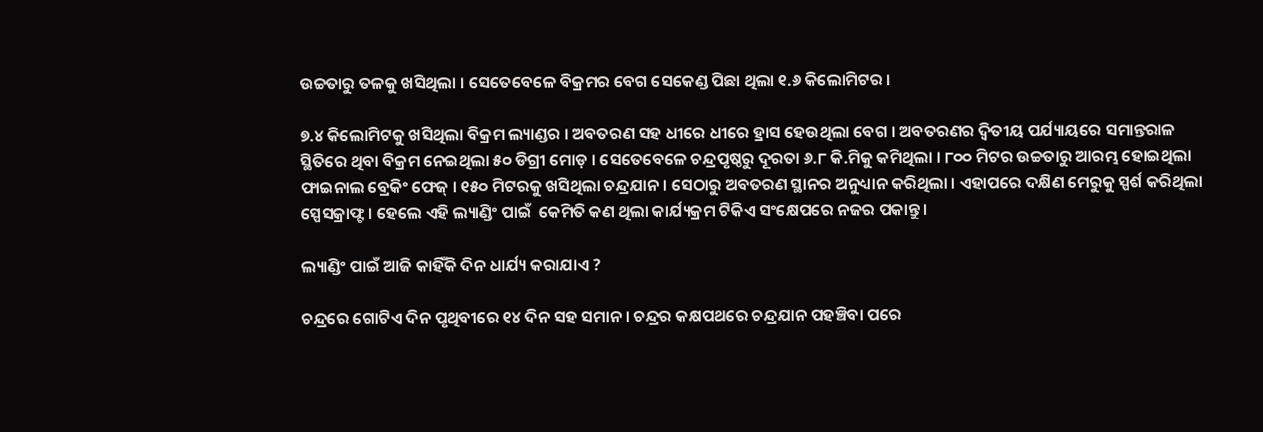ଉଚ୍ଚତାରୁ ତଳକୁ ଖସିଥିଲା । ସେତେବେଳେ ବିକ୍ରମର ବେଗ ସେକେଣ୍ଡ ପିଛା ଥିଲା ୧.୬ କିଲୋମିଟର ।

୭.୪ କିଲୋମିଟକୁ ଖସିଥିଲା ବିକ୍ରମ ଲ୍ୟାଣ୍ଡର । ଅବତରଣ ସହ ଧୀରେ ଧୀରେ ହ୍ରାସ ହେଉଥିଲା ବେଗ । ଅବତରଣର ଦ୍ବିତୀୟ ପର୍ଯ୍ୟାୟରେ ସମାନ୍ତରାଳ ସ୍ଥିତିରେ ଥିବା ବିକ୍ରମ ନେଇଥିଲା ୫୦ ଡିଗ୍ରୀ ମୋଡ଼ । ସେତେବେଳେ ଚନ୍ଦ୍ରପୃଷ୍ଠରୁ ଦୂରତା ୬.୮ କି.ମିକୁ କମିଥିଲା । ୮୦୦ ମିଟର ଉଚ୍ଚତାରୁ ଆରମ୍ଭ ହୋଇଥିଲା ଫାଇନାଲ ବ୍ରେକିଂ ଫେଜ୍ । ୧୫୦ ମିଟରକୁ ଖସିଥିଲା ଚନ୍ଦ୍ରଯାନ । ସେଠାରୁ ଅବତରଣ ସ୍ଥାନର ଅନୁଧ୍ୟାନ କରିଥିଲା । ଏହାପରେ ଦକ୍ଷିଣ ମେରୁକୁ ସ୍ପର୍ଶ କରିଥିଲା ସ୍ପେସକ୍ରାଫ୍ଟ । ହେଲେ ଏହି ଲ୍ୟାଣ୍ଡିଂ ପାଇଁ  କେମିତି କଣ ଥିଲା କାର୍ଯ୍ୟକ୍ରମ ଟିକିଏ ସଂକ୍ଷେପରେ ନଜର ପକାନ୍ତୁ ।

ଲ୍ୟାଣ୍ଡିଂ ପାଇଁ ଆଜି କାହିଁକି ଦିନ ଧାର୍ଯ୍ୟ କରାଯାଏ ?

ଚନ୍ଦ୍ରରେ ଗୋଟିଏ ଦିନ ପୃଥିବୀରେ ୧୪ ଦିନ ସହ ସମାନ । ଚନ୍ଦ୍ରର କକ୍ଷପଥରେ ଚନ୍ଦ୍ରଯାନ ପହଞ୍ଚିବା ପରେ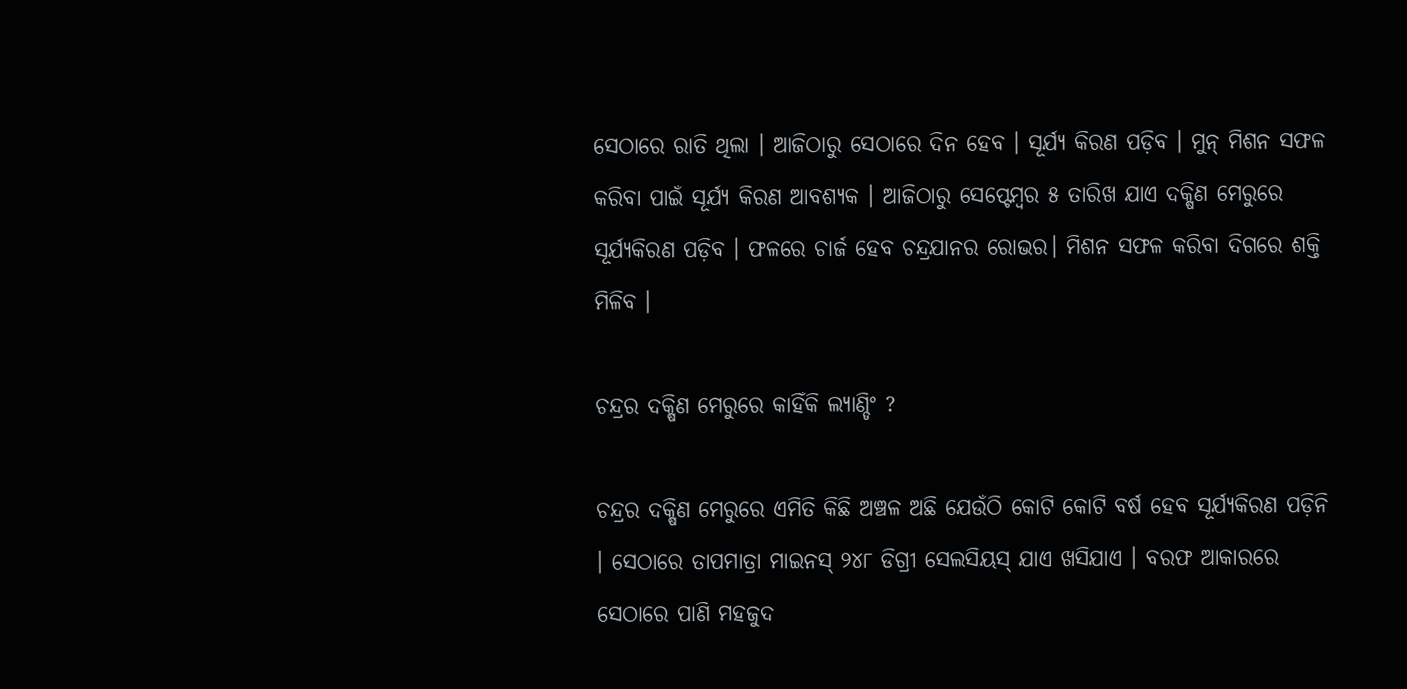ସେଠାରେ ରାତି ଥିଲା । ଆଜିଠାରୁ ସେଠାରେ ଦିନ ହେବ । ସୂର୍ଯ୍ୟ କିରଣ ପଡ଼ିବ । ମୁନ୍ ମିଶନ ସଫଳ କରିବା ପାଇଁ ସୂର୍ଯ୍ୟ କିରଣ ଆବଶ୍ୟକ । ଆଜିଠାରୁ ସେପ୍ଟେମ୍ବର ୫ ତାରିଖ ଯାଏ ଦକ୍ଷିଣ ମେରୁରେ ସୂର୍ଯ୍ୟକିରଣ ପଡ଼ିବ । ଫଳରେ ଚାର୍ଜ ହେବ ଚନ୍ଦ୍ରଯାନର ରୋଭର। ମିଶନ ସଫଳ କରିବା ଦିଗରେ ଶକ୍ତି ମିଳିବ ।

ଚନ୍ଦ୍ରର ଦକ୍ଷିଣ ମେରୁରେ କାହିଁକି ଲ୍ୟାଣ୍ଡିଂ ?

ଚନ୍ଦ୍ରର ଦକ୍ଷିଣ ମେରୁରେ ଏମିତି କିଛି ଅଞ୍ଚଳ ଅଛି ଯେଉଁଠି କୋଟି କୋଟି ବର୍ଷ ହେବ ସୂର୍ଯ୍ୟକିରଣ ପଡ଼ିନି । ସେଠାରେ ତାପମାତ୍ରା ମାଇନସ୍ ୨୪୮ ଡିଗ୍ରୀ ସେଲସିୟସ୍ ଯାଏ ଖସିଯାଏ । ବରଫ ଆକାରରେ ସେଠାରେ ପାଣି ମହଜୁଦ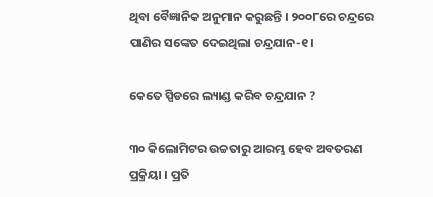ଥିବା ବୈଜ୍ଞାନିକ ଅନୁମାନ କରୁଛନ୍ତି । ୨୦୦୮ରେ ଚନ୍ଦ୍ରରେ ପାଣିର ସଙ୍କେତ ଦେଇଥିଲା ଚନ୍ଦ୍ରଯାନ-୧ ।

କେତେ ସ୍ପିଡରେ ଲ୍ୟାଣ୍ଡ କରିବ ଚନ୍ଦ୍ରଯାନ ?

୩୦ କିଲୋମିଟର ଉଚ୍ଚତାରୁ ଆରମ୍ଭ ହେବ ଅବତରଣ ପ୍ରକ୍ରିୟା । ପ୍ରତି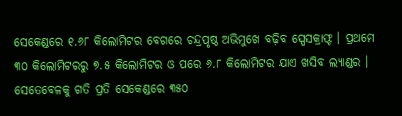ସେକେଣ୍ଡରେ ୧.୬୮ କିଲୋମିଟର ବେଗରେ ଚନ୍ଦ୍ରପୃଷ୍ଠ ଅଭିମୁଖେ ବଢ଼ିବ ସ୍ପେସକ୍ରାଫ୍ଟ । ପ୍ରଥମେ ୩୦ କିଲୋମିଟରରୁ ୭.୫ କିଲୋମିଟର ଓ ପରେ ୬.୮ କିଲୋମିଟର ଯାଏ ଖସିବ ଲ୍ୟାଣ୍ଡର । ସେତେବେଳକୁ ଗତି ପ୍ରତି ସେକେଣ୍ଡରେ ୩୫୦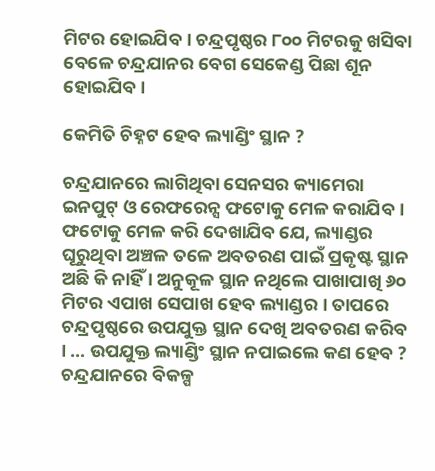ମିଟର ହୋଇଯିବ । ଚନ୍ଦ୍ରପୃଷ୍ଠର ୮୦୦ ମିଟରକୁ ଖସିବା ବେଳେ ଚନ୍ଦ୍ରଯାନର ବେଗ ସେକେଣ୍ଡ ପିଛା ଶୂନ ହୋଇଯିବ ।

କେମିତି ଚିହ୍ନଟ ହେବ ଲ୍ୟାଣ୍ଡିଂ ସ୍ଥାନ ?

ଚନ୍ଦ୍ରଯାନରେ ଲାଗିଥିବା ସେନସର କ୍ୟାମେରା ଇନପୁଟ୍ ଓ ରେଫରେନ୍ସ ଫଟୋକୁ ମେଳ କରାଯିବ । ଫଟୋକୁ ମେଳ କରି ଦେଖାଯିବ ଯେ, ଲ୍ୟାଣ୍ଡର ଘୂରୁଥିବା ଅଞ୍ଚଳ ତଳେ ଅବତରଣ ପାଇଁ ପ୍ରକୃଷ୍ଟ ସ୍ଥାନ ଅଛି କି ନାହିଁ । ଅନୁକୂଳ ସ୍ଥାନ ନଥିଲେ ପାଖାପାଖି ୬୦ ମିଟର ଏପାଖ ସେପାଖ ହେବ ଲ୍ୟାଣ୍ଡର । ତାପରେ ଚନ୍ଦ୍ରପୃଷ୍ଠରେ ଉପଯୁକ୍ତ ସ୍ଥାନ ଦେଖି ଅବତରଣ କରିବ । … ଉପଯୁକ୍ତ ଲ୍ୟାଣ୍ଡିଂ ସ୍ଥାନ ନପାଇଲେ କଣ ହେବ ? ଚନ୍ଦ୍ରଯାନରେ ବିକଳ୍ପ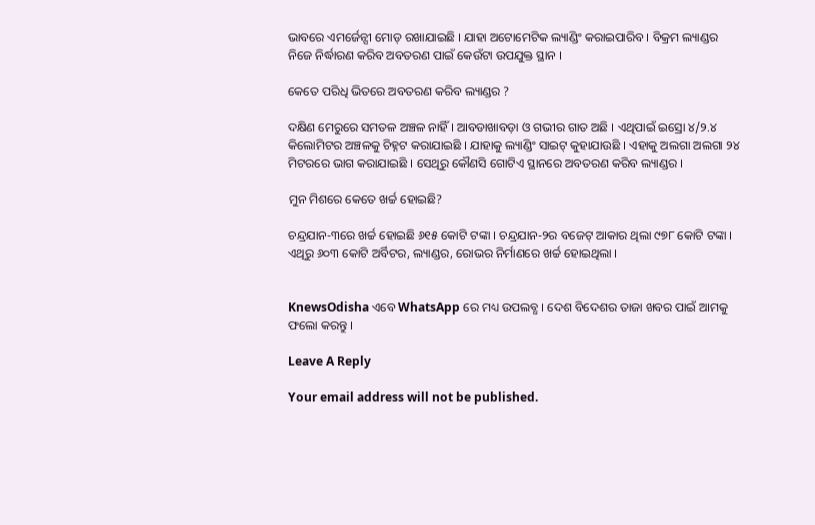ଭାବରେ ଏମର୍ଜେନ୍ସୀ ମୋଡ୍ ରଖାଯାଇଛି । ଯାହା ଅଟୋମେଟିକ ଲ୍ୟାଣ୍ଡିଂ କରାଇପାରିବ । ବିକ୍ରମ ଲ୍ୟାଣ୍ଡର ନିଜେ ନିର୍ଦ୍ଧାରଣ କରିବ ଅବତରଣ ପାଇଁ କେଉଁଟା ଉପଯୁକ୍ତ ସ୍ଥାନ ।

କେତେ ପରିଧି ଭିତରେ ଅବତରଣ କରିବ ଲ୍ୟାଣ୍ଡର ?

ଦକ୍ଷିଣ ମେରୁରେ ସମତଳ ଅଞ୍ଚଳ ନାହିଁ । ଆବଡାଖାବଡ଼ା ଓ ଗଭୀର ଗାତ ଅଛି । ଏଥିପାଇଁ ଇସ୍ରୋ ୪/୨.୪ କିଲୋମିଟର ଅଞ୍ଚଳକୁ ଚିହ୍ନଟ କରାଯାଇଛି । ଯାହାକୁ ଲ୍ୟାଣ୍ଡିଂ ସାଇଟ୍ କୁହାଯାଉଛି । ଏହାକୁ ଅଲଗା ଅଲଗା ୨୪ ମିଟରରେ ଭାଗ କରାଯାଇଛି । ସେଥିରୁ କୌଣସି ଗୋଟିଏ ସ୍ଥାନରେ ଅବତରଣ କରିବ ଲ୍ୟାଣ୍ଡର ।

ମୁନ ମିଶରେ କେତେ ଖର୍ଚ୍ଚ ହୋଇଛି?

ଚନ୍ଦ୍ରଯାନ-୩ରେ ଖର୍ଚ୍ଚ ହୋଇଛି ୬୧୫ କୋଟି ଟଙ୍କା । ଚନ୍ଦ୍ରଯାନ-୨ର ବଜେଟ୍ ଆକାର ଥିଲା ୯୭୮ କୋଟି ଟଙ୍କା । ଏଥିରୁ ୬୦୩ କୋଟି ଅର୍ବିଟର, ଲ୍ୟାଣ୍ଡର, ରୋଭର ନିର୍ମାଣରେ ଖର୍ଚ୍ଚ ହୋଇଥିଲା ।


KnewsOdisha ଏବେ WhatsApp ରେ ମଧ୍ୟ ଉପଲବ୍ଧ । ଦେଶ ବିଦେଶର ତାଜା ଖବର ପାଇଁ ଆମକୁ ଫଲୋ କରନ୍ତୁ ।

Leave A Reply

Your email address will not be published.